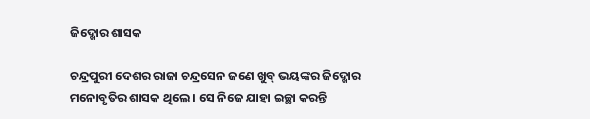ଜିଦ୍ଖୋର ଶାସକ

ଚନ୍ଦ୍ରପୁରୀ ଦେଶର ରାଜା ଚନ୍ଦ୍ରସେନ ଜଣେ ଖୁବ୍ ଭୟଙ୍କର ଜିଦ୍ଖୋର ମନୋବୃତିର ଶାସକ ଥିଲେ । ସେ ନିଜେ ଯାହା ଇଚ୍ଛା କରନ୍ତି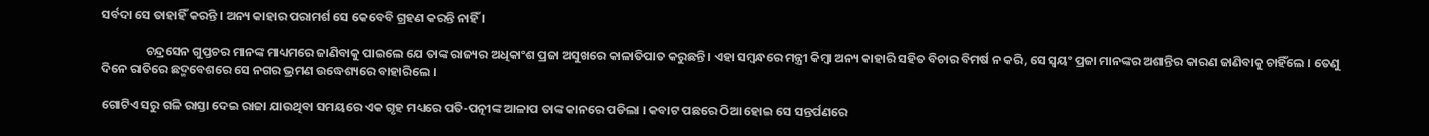ସର୍ବଦା ସେ ତାହାହିଁ କରନ୍ତି । ଅନ୍ୟ କାହାର ପରାମର୍ଶ ସେ କେବେବି ଗ୍ରହଣ କରନ୍ତି ନାହିଁ ।

                ଚନ୍ଦ୍ରସେନ ଗୁପ୍ତଚର ମାନଙ୍କ ମାଧ୍ୟମରେ ଜାଣିବାକୁ ପାଇଲେ ଯେ ତାଙ୍କ ରାଜ୍ୟର ଅଧିକାଂଶ ପ୍ରଜା ଅସୁଖରେ କାଳାତିପାତ କରୁଛନ୍ତି । ଏହା ସମ୍ବନ୍ଧରେ ମନ୍ତ୍ରୀ କିମ୍ବା ଅନ୍ୟ କାହାରି ସହିତ ବିଚାର ବିମର୍ଷ ନ କରି, ସେ ସ୍ୱୟଂ ପ୍ରଜା ମାନଙ୍କର ଅଶାନ୍ତିର କାରଣ ଜାଣିବାକୁ ଚାହିଁଲେ । ତେଣୁ ଦିନେ ରାତିରେ ଛଦ୍ମବେଶରେ ସେ ନଗର ଭ୍ରମଣ ଉଦ୍ଧେଶ୍ୟରେ ବାହାରିଲେ ।

ଗୋଟିଏ ସରୁ ଗଳି ରାସ୍ତା ଦେଇ ରାଜା ଯାଉଥିବା ସମୟରେ ଏକ ଗୃହ ମଧ୍ୟରେ ପତି-ପତ୍ନୀଙ୍କ ଆଳାପ ତାଙ୍କ କାନରେ ପଡିଲା । କବାଟ ପଛରେ ଠିଆ ହୋଇ ସେ ସନ୍ତର୍ପଣରେ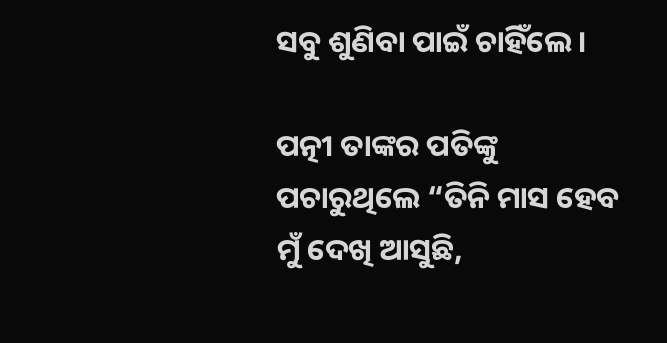ସବୁ ଶୁଣିବା ପାଇଁ ଚାହିଁଲେ ।

ପତ୍ନୀ ତାଙ୍କର ପତିଙ୍କୁ ପଚାରୁଥିଲେ “ତିନି ମାସ ହେବ ମୁଁ ଦେଖି ଆସୁଛି,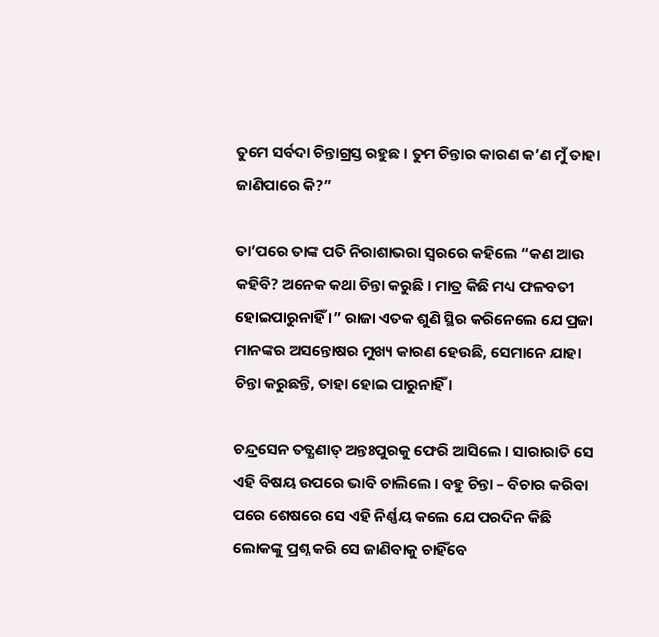ତୁମେ ସର୍ବଦା ଚିନ୍ତାଗ୍ରସ୍ତ ରହୁଛ । ତୁମ ଚିନ୍ତାର କାରଣ କ’ଣ ମୁଁ ତାହା ଜାଣିପାରେ କି?”

ତା’ପରେ ତାଙ୍କ ପତି ନିରାଶାଭରା ସ୍ୱରରେ କହିଲେ “କଣ ଆଉ କହିବି? ଅନେକ କଥା ଚିନ୍ତା କରୁଛି । ମାତ୍ର କିଛି ମଧ୍ୟ ଫଳବତୀ ହୋଇପାରୁନାହିଁ ।” ରାଜା ଏତକ ଶୁଣି ସ୍ଥିର କରିନେଲେ ଯେ ପ୍ରଜା ମାନଙ୍କର ଅସନ୍ତୋଷର ମୁଖ୍ୟ କାରଣ ହେଉଛି, ସେମାନେ ଯାହା ଚିନ୍ତା କରୁଛନ୍ତି, ତାହା ହୋଇ ପାରୁନାହିଁ ।

ଚନ୍ଦ୍ରସେନ ତତ୍କ୍ଷଣାତ୍ ଅନ୍ତଃପୁରକୁ ଫେରି ଆସିଲେ । ସାରାରାତି ସେ ଏହି ବିଷୟ ଉପରେ ଭାବି ଚାଲିଲେ । ବହୁ ଚିନ୍ତା – ବିଚାର କରିବା ପରେ ଶେଷରେ ସେ ଏହି ନିର୍ଣ୍ଣୟ କଲେ ଯେ ପରଦିନ କିଛି ଲୋକଙ୍କୁ ପ୍ରଶ୍ନ କରି ସେ ଜାଣିବାକୁ ଚାହିଁବେ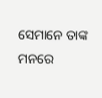ସେମାନେ ତାଙ୍କ ମନରେ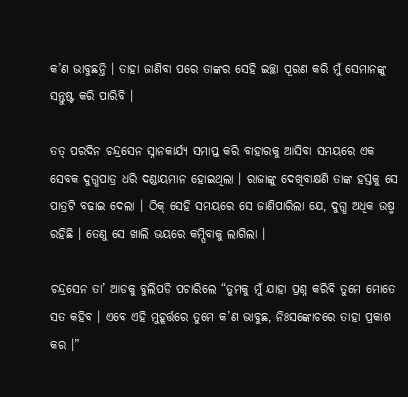କ’ଣ ଭାବୁଛନ୍ତି । ତାହା ଜାଣିବା ପରେ ତାଙ୍କର ସେହି ଇଚ୍ଛା ପୂରଣ କରି ମୁଁ ସେମାନଙ୍କୁ ସନ୍ତୁଷ୍ଟ କରି ପାରିବି ।

ତତ୍ ପରଦିନ ଚନ୍ଦ୍ରସେନ ସ୍ନାନକାର୍ଯ୍ୟ ସମାପ୍ତ କରି ବାହାରକୁ ଆସିବା ସମୟରେ ଏକ ସେବକ ଦୁଗ୍ଧପାତ୍ର ଧରି ଦଣ୍ଡାୟମାନ ହୋଇଥିଲା । ରାଜାଙ୍କୁ ଦେଖିବାକ୍ଷଣି ତାଙ୍କ ହସ୍ତକୁ ସେ ପାତ୍ରଟି ବଢାଇ ଦେଲା । ଠିକ୍ ସେହି ସମୟରେ ସେ ଜାଣିପାରିଲା ଯେ, ଦୁଗ୍ଧ ଅଧିକ ଉଷ୍ମ ରହିଛି । ତେଣୁ ସେ ଖାଲି ଭୟରେ କମ୍ପିବାକୁ ଲାଗିଲା ।

ଚନ୍ଦ୍ରସେନ ତା’ ଆଡକୁ ବୁଲିପଡି ପଚାରିଲେ “ତୁମକୁ ମୁଁ ଯାହା ପ୍ରଶ୍ନ କରିବି ତୁମେ ମୋତେ ସତ କହିବ । ଏବେ ଏହି ମୁହୂର୍ତ୍ତରେ ତୁମେ କ’ଣ ଭାବୁଛ, ନିଃସଙ୍କୋଚରେ ତାହା ପ୍ରକାଶ କର ।”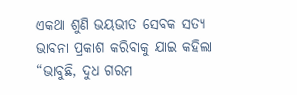ଏକଥା ଶୁଣି ଭୟଭୀତ ସେବକ ସତ୍ୟ ଭାବନା ପ୍ରକାଶ କରିବାକୁ ଯାଇ କହିଲା “ଭାବୁଛି, ଦୁଧ ଗରମ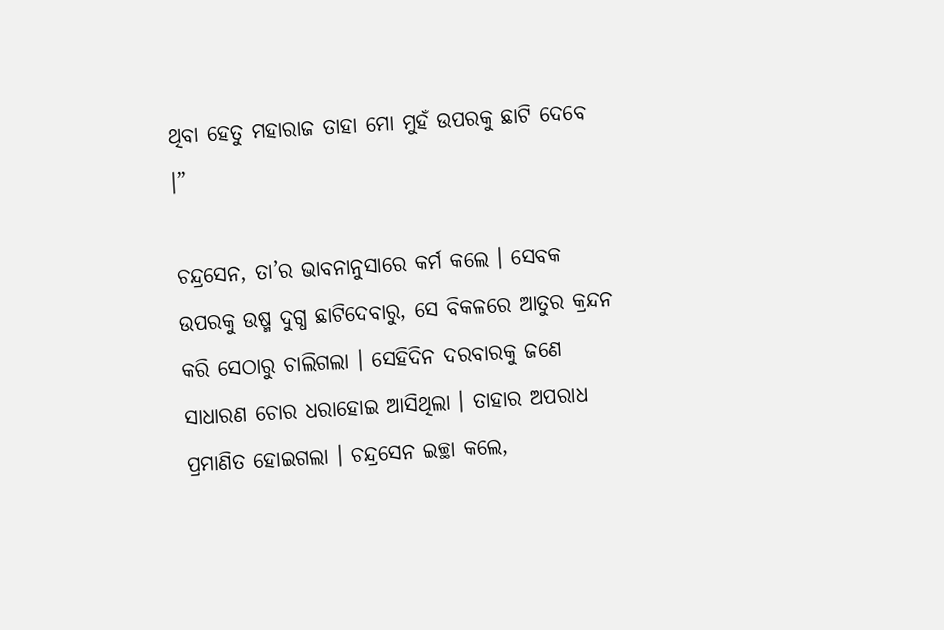ଥିବା ହେତୁ ମହାରାଜ ତାହା ମୋ ମୁହଁ ଉପରକୁ ଛାଟି ଦେବେ ।”

ଚନ୍ଦ୍ରସେନ, ତା’ର ଭାବନାନୁସାରେ କର୍ମ କଲେ । ସେବକ ଉପରକୁ ଉଷ୍ମ ଦୁଗ୍ଧ ଛାଟିଦେବାରୁ, ସେ ବିକଳରେ ଆତୁର କ୍ରନ୍ଦନ କରି ସେଠାରୁ ଚାଲିଗଲା । ସେହିଦିନ ଦରବାରକୁ ଜଣେ ସାଧାରଣ ଚୋର ଧରାହୋଇ ଆସିଥିଲା । ତାହାର ଅପରାଧ ପ୍ରମାଣିତ ହୋଇଗଲା । ଚନ୍ଦ୍ରସେନ ଇଚ୍ଛା କଲେ,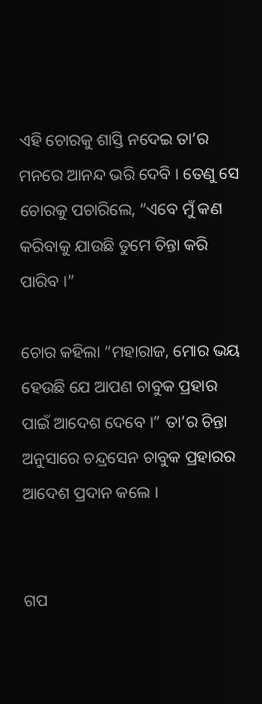ଏହି ଚୋରକୁ ଶାସ୍ତି ନଦେଇ ତା’ର ମନରେ ଆନନ୍ଦ ଭରି ଦେବି । ତେଣୁ ସେ ଚୋରକୁ ପଚାରିଲେ, “ଏବେ ମୁଁ କଣ କରିବାକୁ ଯାଉଛି ତୁମେ ଚିନ୍ତା କରି ପାରିବ ।”

ଚୋର କହିଲା “ମହାରାଜ, ମୋର ଭୟ ହେଉଛି ଯେ ଆପଣ ଚାବୁକ ପ୍ରହାର ପାଇଁ ଆଦେଶ ଦେବେ ।” ତା’ର ଚିନ୍ତା ଅନୁସାରେ ଚନ୍ଦ୍ରସେନ ଚାବୁକ ପ୍ରହାରର ଆଦେଶ ପ୍ରଦାନ କଲେ ।


ଗପ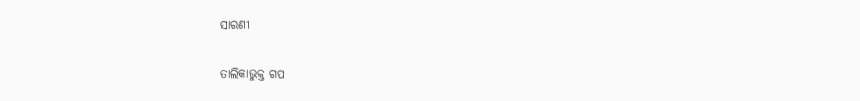ସାରଣୀ

ତାଲିକାଭୁକ୍ତ ଗପ